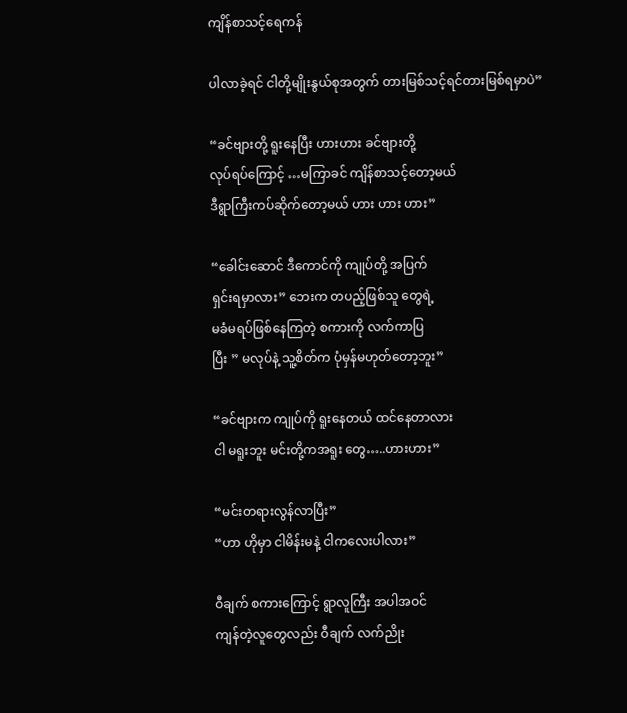ကျိန်စာသင့်ရေကန်

ပါလာခဲ့ရင် ငါတို့မျိုးနွယ်စုအတွက် တားမြစ်သင့်ရင်တားမြစ်ရမှာပဲ”

“ခင်ဗျားတို့ ရူးနေပြီး ဟားဟား ခင်ဗျားတို့
လုပ်ရပ်ကြောင့် …မကြာခင် ကျိန်စာသင့်တော့မယ်
ဒီရွာကြီးကပ်ဆိုက်တော့မယ် ဟား ဟား ဟား”

“ခေါင်းဆောင် ဒီကောင်ကို ကျုပ်တို့ အပြက်
ရှင်းရမှာလား” ဘေးက တပည့်ဖြစ်သူ တွေရဲ့
မခံမရပ်ဖြစ်နေကြတဲ့ စကားကို လက်ကာပြ
ပြီး ” မလုပ်နဲ့ သူ့စိတ်က ပုံမှန်မဟုတ်တော့ဘူး”

“ခင်ဗျားက ကျုပ်ကို ရူးနေတယ် ထင်နေတာလား
ငါ မရူးဘူး မင်းတို့ကအရူး တွေ…..ဟားဟား”

“မင်းတရားလွန်လာပြီး”
“ဟာ ဟိုမှာ ငါမိန်းမနဲ့ ငါကလေးပါလား”

ဝီချက် စကားကြောင့် ရွာလူကြီး အပါအဝင်
ကျန်တဲ့လူတွေလည်း ဝီချက် လက်ညိုး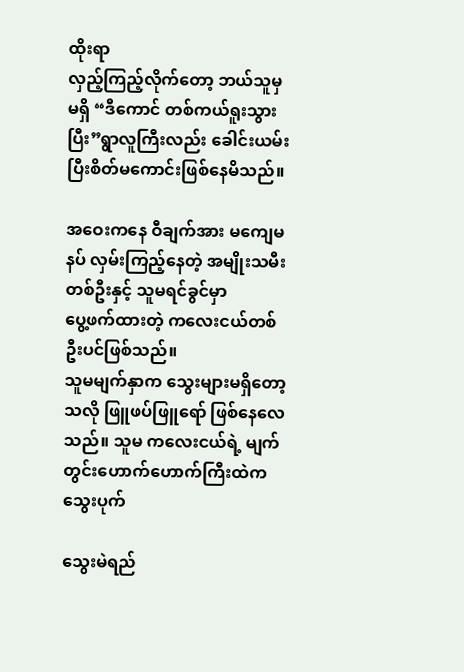ထိုးရာ
လှည့်ကြည့်လိုက်တော့ ဘယ်သူမှမရှိ “ဒီကောင် တစ်ကယ်ရူးသွားပြီး”ရွာလူကြီးလည်း ခေါင်းယမ်းပြီးစိတ်မကောင်းဖြစ်နေမိသည်။

အဝေးကနေ ဝီချက်အား မကျေမနပ် လှမ်းကြည့်နေတဲ့ အမျိုးသမီးတစ်ဦးနှင့် သူမရင်ခွင်မှာ
ပွေ့ဖက်ထားတဲ့ ကလေးငယ်တစ်ဦးပင်ဖြစ်သည်။
သူမမျက်နှာက သွေးများမရှိတော့သလို ဖြူဖပ်ဖြူရော် ဖြစ်နေလေသည်။ သူမ ကလေးငယ်ရဲ့ မျက်တွင်းဟောက်ဟောက်ကြီးထဲက သွေးပုက်

သွေးမဲရည်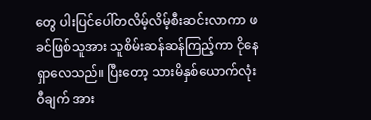တွေ ပါးပြင်ပေါ်တလိမ့်လိမ့်စီးဆင်းလာကာ ဖခင်ဖြစ်သူအား သူစိမ်းဆန်ဆန်ကြည့်ကာ ငိုနေရှာလေသည်။ ပြီးတော့ သားမိနှစ်ယောက်လုံး
ဝီချက် အား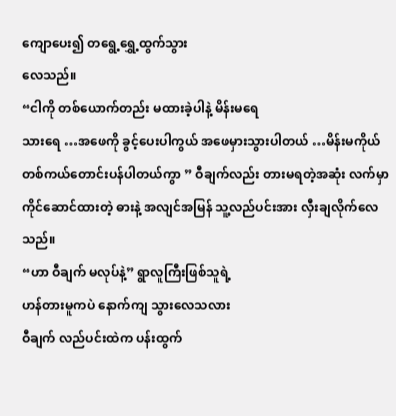ကျောပေး၍ တရွေ့ရွှေ့ထွက်သွား
လေသည်။
“ငါကို တစ်ယောက်တည်း မထားခဲ့ပါနဲ့ မိန်းမရေ
သား‌ရေ …အဖေကို ခွင့်ပေးပါကွယ် အဖေမှားသွားပါတယ် …မိန်းမကိုယ် တစ်ကယ်တောင်းပန်ပါတယ်ကွာ ” ဝီချက်လည်း တားမရတဲ့အဆုံး လက်မှာ
ကိုင်ဆောင်ထားတဲ့ ဓားနဲ့ အလျင်အမြန် သူ့လည်ပင်းအား လှီးချလိုက်လေသည်။
“ဟာ ဝီချက် မလုပ်နဲ့” ရွာလူကြီးဖြစ်သူရဲ့
ဟန်တားမူကပဲ နောက်ကျ သွားလေသလား
ဝီချက် လည်ပင်းထဲက ပန်းထွက်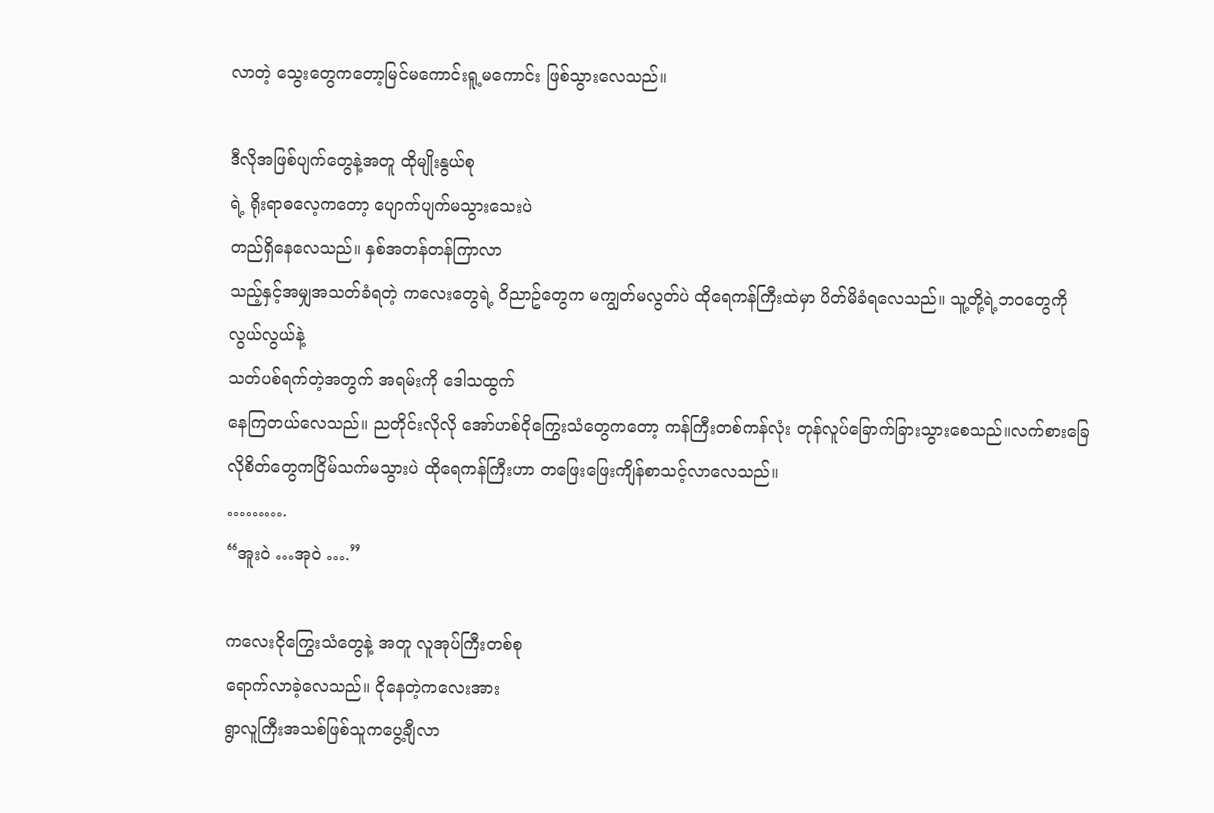လာတဲ့ သွေးတွေကတော့မြင်မကောင်းရူ့မကောင်း ဖြစ်သွားလေသည်။

ဒီလိုအဖြစ်ပျက်တွေနဲ့အတူ ထိုမျိုးနွယ်စု
ရဲ့ ရိုးရာဓလေ့ကတော့ ပျောက်ပျက်မသွားသေးပဲ
တည်ရှိနေလေသည်။ နှစ်အတန်တန်ကြာလာ
သည့်နှင့်အမျှအသတ်ခံရတဲ့ ကလေးတွေရဲ့ ဝိညာဥ်တွေက မကျွတ်မလွတ်ပဲ ထိုရေကန်ကြီးထဲမှာ ပိတ်မိခံရလေသည်။ သူ့တို့ရဲ့ဘဝတွေကို လွယ်လွယ်နဲ့
သတ်ပစ်ရက်တဲ့အတွက် အရမ်းကို ဒေါသထွက်
နေကြတယ်လေသည်။ ညတိုင်းလိုလို အော်ဟစ်ငိုကြွေးသံတွေကတော့ ကန်ကြီးတစ်ကန်လုံး တုန်လူပ်ခြောက်ခြားသွားစေသည်။လက်စားခြေလိုစိတ်တွေကငြိမ်သက်မသွားပဲ ထိုရေကန်ကြီးဟာ တဖြေးဖြေးကျိန်စာသင့်လာလေသည်။
……….
“အူးဝဲ …အုဝဲ ….”

ကလေးငိုကြွေးသံတွေနဲ့ အတူ လူအုပ်ကြီးတစ်စု
ရောက်လာခဲ့လေသည်။ ငိုနေတဲ့ကလေးအား
ရွာလူကြီးအသစ်ဖြစ်သူကပွေ့ချီလာ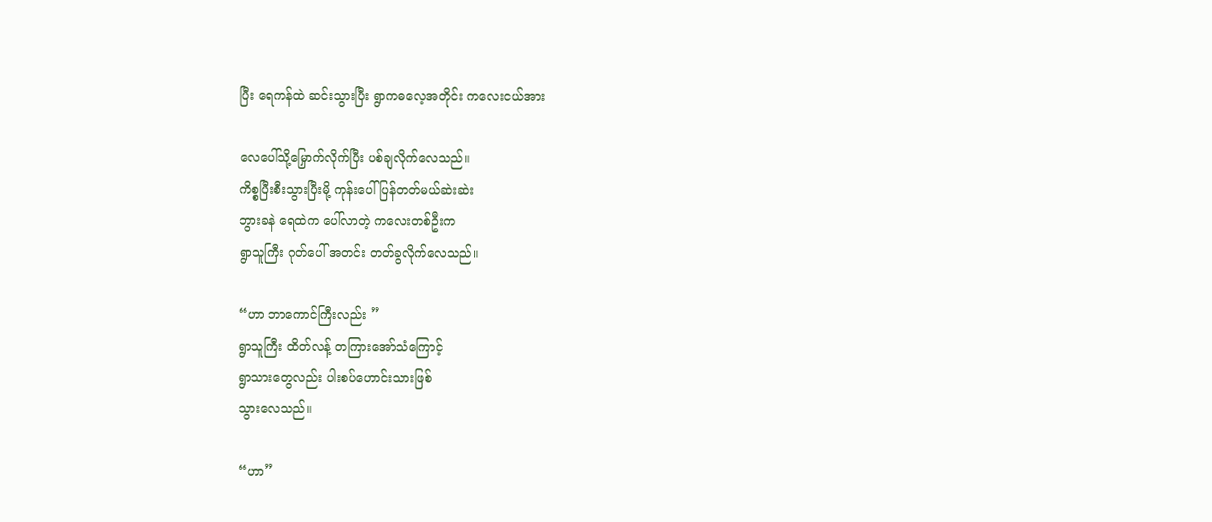ပြီး ရေကန်ထဲ ဆင်းသွားပြီး ရွာကဓလေ့အတိုင်း ကလေးငယ်အား

လေပေါ်သို့မြှောက်လိုက်ပြီး ပစ်ချလိုက်လေသည်။
ကိစ္စပြီးစီးသွားပြီးမို့ ကုန်းပေါ်ပြန်တတ်မယ်ဆဲးဆဲး
ဘွားခနဲ ရေထဲက ပေါ်လာတဲ့ ကလေးတစ်ဦးက
ရွာသူကြီး ဂုတ်ပေါ် အတင်း တတ်ခွလိုက်လေသည်။

“ဟာ ဘာကောင်ကြီးလည်း ”
ရွာသူကြီး ထိတ်လန့် တကြားအော်သံကြောင့်
ရွာသားတွေလည်း ပါးစပ်ဟောင်းသားဖြစ်
သွားလေသည်။

“ဟာ”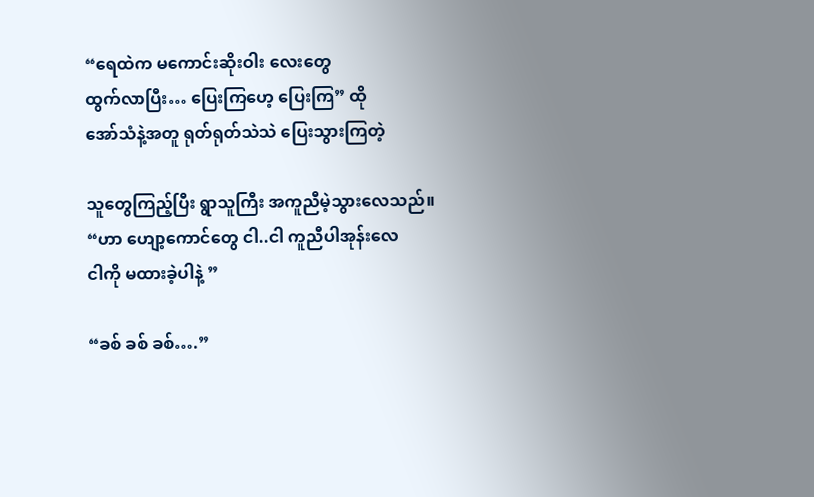“ရေထဲက မကောင်းဆိုးဝါး လေးတွေ
ထွက်လာပြီး… ပြေးကြဟေ့ ပြေးကြ” ထို
အော်သံနဲ့အတူ ရုတ်ရုတ်သဲသဲ ပြေးသွားကြတဲ့

သူတွေကြည့်ပြီး ရွာသူကြီး အကူညီမဲ့သွားလေသည်။
“ဟာ ဟျော့ကောင်တွေ ငါ..ငါ ကူညီပါအုန်းလေ
ငါကို မထားခဲ့ပါနဲ့ ”

“ခစ် ခစ် ခစ်….”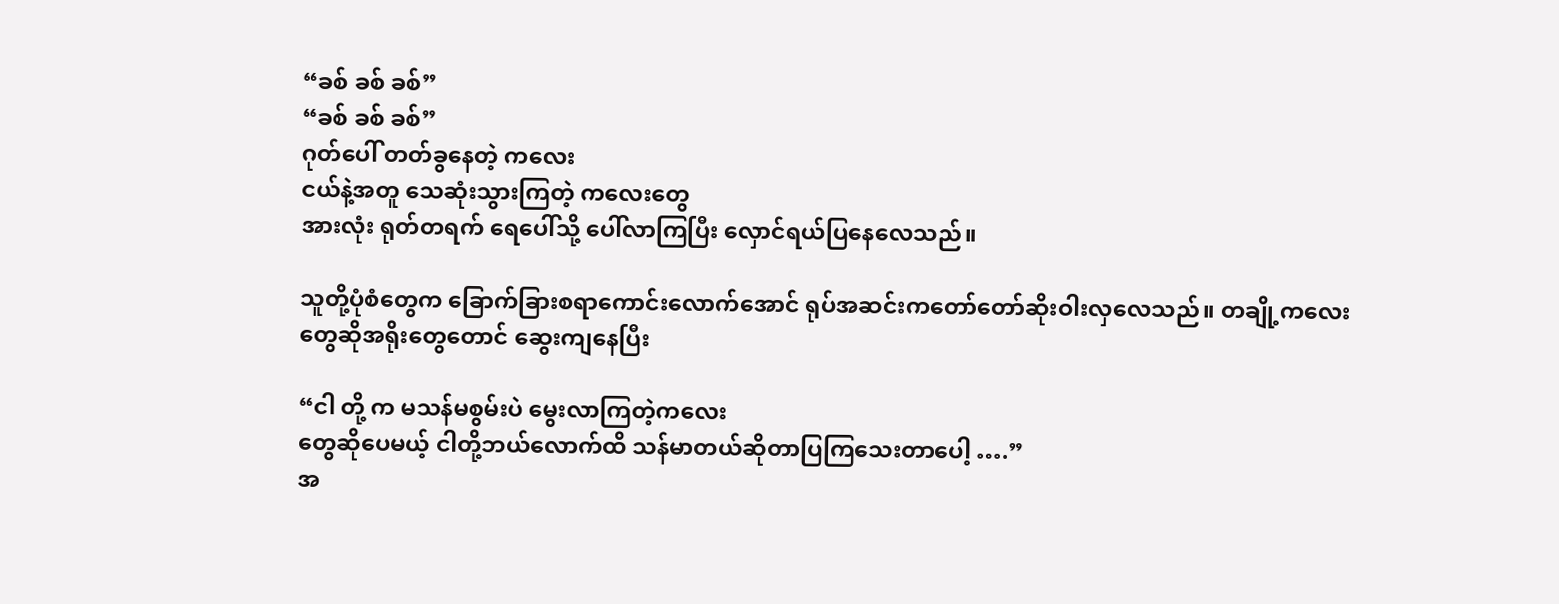“ခစ် ခစ် ခစ်”
“ခစ် ခစ် ခစ်”
ဂုတ်ပေါ် တတ်ခွ‌နေတဲ့ ကလေး
ငယ်နဲ့အတူ သေဆုံးသွားကြတဲ့ ကလေးတွေ
အားလုံး ရုတ်တရက် ရေပေါ်သို့ ပေါ်လာကြပြီး လှောင်ရယ်ပြနေလေသည်။

သူတို့ပုံစံတွေက ခြောက်ခြားစရာကောင်းလောက်အောင် ရုပ်အဆင်းကတော်တော်ဆိုးဝါးလှလေသည်။ တချို့ကလေး
တွေဆိုအရိုးတွေတောင် ဆွေးကျနေပြီး

“ငါ တို့ က မသန်မစွမ်းပဲ မွေးလာကြတဲ့ကလေး
တွေဆိုပေမယ့် ငါတို့ဘယ်လောက်ထိ သန်မာတယ်ဆိုတာပြကြသေးတာပေါ့ ….”
အ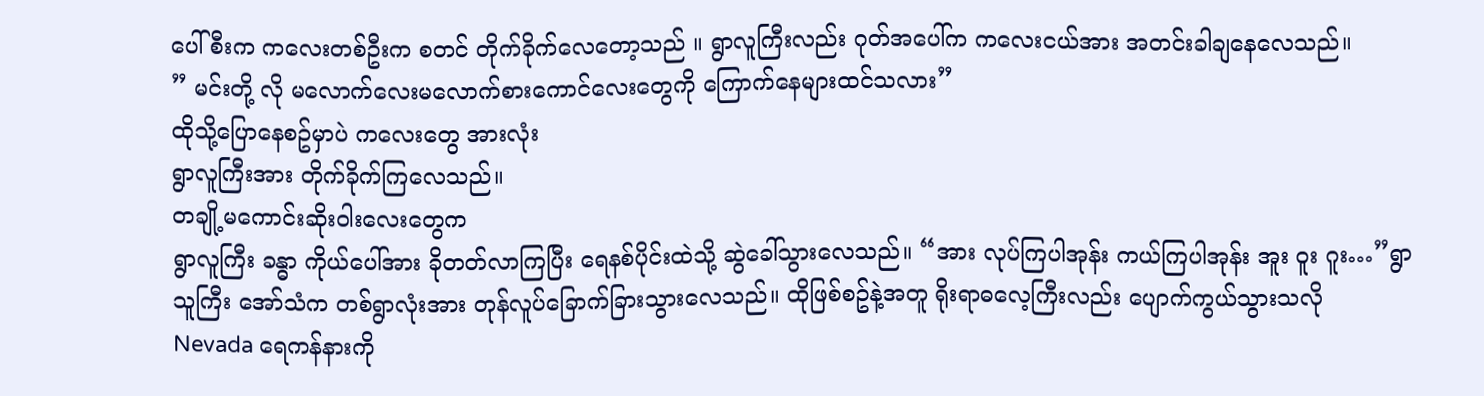ပေါ်စီးက ကလေးတစ်ဦးက စတင် တိုက်ခိုက်လေတော့သည် ။ ရွာလူကြီးလည်း ဂုတ်အပေါ်က ကလေးငယ်အား အတင်းခါချနေလေသည်။
” မင်းတို့ လို မလောက်လေးမလောက်စားကောင်လေးတွေကို ကြောက်နေများထင်သလား”
ထိုသို့ပြောနေစဥ်မှာပဲ ကလေးတွေ အားလုံး
ရွာလူကြီးအား တိုက်ခိုက်ကြလေသည်။
တချို့မကောင်းဆိုးဝါးလေးတွေက
ရွာလူကြီး ခန္ဓာ ကိုယ်ပေါ်အား ခိုတတ်လာကြပြီး ရေနစ်ပိုင်းထဲသို့ ဆွဲခေါ်သွားလေသည်။ “အား လုပ်ကြပါအုန်း ကယ်ကြပါအုန်း အူး ဝူး ဂူး…”ရွာသူကြီး အော်သံက တစ်ရွာလုံးအား တုန်လူပ်ခြောက်ခြားသွားလေသည်။ ထိုဖြစ်စဥ်နဲ့အတူ ရိုးရာဓလေ့ကြီးလည်း ပျောက်ကွယ်သွားသလို
Nevada ရေကန်နားကို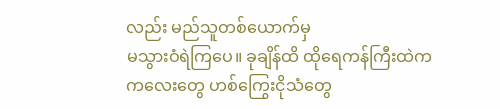လည်း မည်သူတစ်ယောက်မှ
မသွားဝံရဲကြပေ။ ခုချိန်ထိ ထိုရေကန်ကြီးထဲက
ကလေးတွေ ဟစ်ကြွေးငိုသံ‌တွေ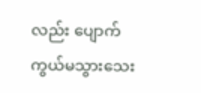လည်း ပျောက်
ကွယ်မသွားသေး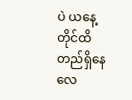ပဲ ယနေ့တိုင်ထိ တည်ရှိနေလေ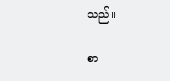သည်။

စာ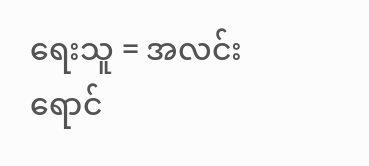ရေးသူ = အလင်းရောင်